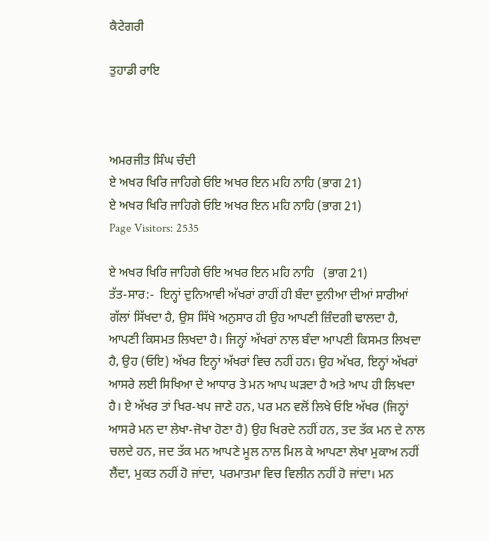ਕੈਟੇਗਰੀ

ਤੁਹਾਡੀ ਰਾਇ



ਅਮਰਜੀਤ ਸਿੰਘ ਚੰਦੀ
ਏ ਅਖਰ ਖਿਰਿ ਜਾਹਿਗੇ ਓਇ ਅਖਰ ਇਨ ਮਹਿ ਨਾਹਿ (ਭਾਗ 21)
ਏ ਅਖਰ ਖਿਰਿ ਜਾਹਿਗੇ ਓਇ ਅਖਰ ਇਨ ਮਹਿ ਨਾਹਿ (ਭਾਗ 21)
Page Visitors: 2535

ਏ ਅਖਰ ਖਿਰਿ ਜਾਹਿਗੇ ਓਇ ਅਖਰ ਇਨ ਮਹਿ ਨਾਹਿ   (ਭਾਗ 21)
ਤੱਤ-ਸਾਰ:-  ਇਨ੍ਹਾਂ ਦੁਨਿਆਵੀ ਅੱਖਰਾਂ ਰਾਹੀਂ ਹੀ ਬੰਦਾ ਦੁਨੀਆ ਦੀਆਂ ਸਾਰੀਆਂ ਗੱਲਾਂ ਸਿੱਖਦਾ ਹੈ, ਉਸ ਸਿੱਖੇ ਅਨੁਸਾਰ ਹੀ ਉਹ ਆਪਣੀ ਜ਼ਿੰਦਗੀ ਢਾਲਦਾ ਹੈ, ਆਪਣੀ ਕਿਸਮਤ ਲਿਖਦਾ ਹੈ। ਜਿਨ੍ਹਾਂ ਅੱਖਰਾਂ ਨਾਲ ਬੰਦਾ ਆਪਣੀ ਕਿਸਮਤ ਲਿਖਦਾ ਹੈ, ਉਹ (ਓਇ) ਅੱਖਰ ਇਨ੍ਹਾਂ ਅੱਖਰਾਂ ਵਿਚ ਨਹੀਂ ਹਨ। ਉਹ ਅੱਖਰ, ਇਨ੍ਹਾਂ ਅੱਖਰਾਂ ਆਸਰੇ ਲਈ ਸਿਖਿਆ ਦੇ ਆਧਾਰ ਤੇ ਮਨ ਆਪ ਘੜਦਾ ਹੈ ਅਤੇ ਆਪ ਹੀ ਲਿਖਦਾ ਹੈ। ਏ ਅੱਖਰ ਤਾਂ ਖਿਰ-ਖਪ ਜਾਣੇ ਹਨ, ਪਰ ਮਨ ਵਲੋਂ ਲਿਖੇ ਓਇ ਅੱਖਰ (ਜਿਨ੍ਹਾਂ ਆਸਰੇ ਮਨ ਦਾ ਲੇਖਾ-ਜੋਖਾ ਹੋਣਾ ਹੈ) ਉਹ ਖਿਰਦੇ ਨਹੀਂ ਹਨ, ਤਦ ਤੱਕ ਮਨ ਦੇ ਨਾਲ ਚਲਦੇ ਹਨ, ਜਦ ਤੱਕ ਮਨ ਆਪਣੇ ਮੂਲ ਨਾਲ ਮਿਲ ਕੇ ਆਪਣਾ ਲੇਖਾ ਮੁਕਾਅ ਨਹੀਂ ਲੈਂਦਾ, ਮੁਕਤ ਨਹੀਂ ਹੋ ਜਾਂਦਾ, ਪਰਮਾਤਮਾ ਵਿਚ ਵਿਲੀਨ ਨਹੀਂ ਹੋ ਜਾਂਦਾ। ਮਨ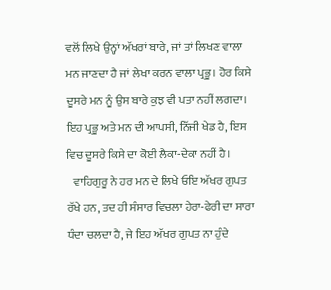ਵਲੋਂ ਲਿਖੇ ਉਨ੍ਹਾਂ ਅੱਖਰਾਂ ਬਾਰੇ, ਜਾਂ ਤਾਂ ਲਿਖਣ ਵਾਲਾ ਮਨ ਜਾਣਦਾ ਹੈ ਜਾਂ ਲੇਖਾ ਕਰਨ ਵਾਲਾ ਪ੍ਰਭੂ। ਹੋਰ ਕਿਸੇ ਦੂਸਰੇ ਮਨ ਨੂੰ ਉਸ ਬਾਰੇ ਕੁਝ ਵੀ ਪਤਾ ਨਹੀਂ ਲਗਦਾ। ਇਹ ਪ੍ਰਭੂ ਅਤੇ ਮਨ ਦੀ ਆਪਸੀ, ਨਿੱਜੀ ਖੇਡ ਹੈ, ਇਸ ਵਿਚ ਦੂਸਰੇ ਕਿਸੇ ਦਾ ਕੋਈ ਲੈਕਾ-ਦੇਕਾ ਨਹੀਂ ਹੈ।
   ਵਾਹਿਗੁਰੂ ਨੇ ਹਰ ਮਨ ਦੇ ਲਿਖੇ ਓਇ ਅੱਖਰ ਗੁਪਤ ਰੱਖੇ ਹਨ, ਤਦ ਹੀ ਸੰਸਾਰ ਵਿਚਲਾ ਹੇਰਾ-ਫੇਰੀ ਦਾ ਸਾਰਾ ਧੰਦਾ ਚਲਦਾ ਹੈ, ਜੇ ਇਹ ਅੱਖਰ ਗੁਪਤ ਨਾ ਹੁੰਦੇ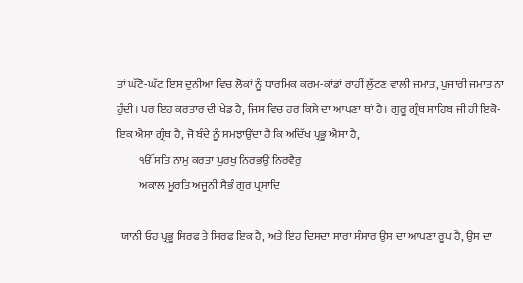ਤਾਂ ਘੱਟੋ-ਘੱਟ ਇਸ ਦੁਨੀਆ ਵਿਚ ਲੋਕਾਂ ਨੂੰ ਧਾਰਮਿਕ ਕਰਮ-ਕਾਂਡਾਂ ਰਾਹੀਂ ਲੁੱਟਣ ਵਾਲੀ ਜਮਾਤ, ਪੁਜਾਰੀ ਜਮਾਤ ਨਾ ਹੁੰਦੀ। ਪਰ ਇਹ ਕਰਤਾਰ ਦੀ ਖੇਡ ਹੈ, ਜਿਸ ਵਿਚ ਹਰ ਕਿਸੇ ਦਾ ਆਪਣਾ ਥਾਂ ਹੈ। ਗੁਰੂ ਗ੍ਰੰਥ ਸਾਹਿਬ ਜੀ ਹੀ ਇਕੋ-ਇਕ ਐਸਾ ਗ੍ਰੰਥ ਹੈ, ਜੋ ਬੰਦੇ ਨੂੰ ਸਮਝਾਉਂਦਾ ਹੈ ਕਿ ਅਦਿੱਖ ਪ੍ਰਭੂ ਐਸਾ ਹੈ,
          ੴ ਸਤਿ ਨਾਮੁ ਕਰਤਾ ਪੁਰਖੁ ਨਿਰਭਉ ਨਿਰਵੈਰੁ
          ਅਕਾਲ ਮੂਰਤਿ ਅਜੂਨੀ ਸੈਭੰ ਗੁਰ ਪ੍ਰਸਾਦਿ

  ਯਾਨੀ ਓਹ ਪ੍ਰਭੂ ਸਿਰਫ ਤੇ ਸਿਰਫ ਇਕ ਹੈ, ਅਤੇ ਇਹ ਦਿਸਦਾ ਸਾਰਾ ਸੰਸਾਰ ਉਸ ਦਾ ਆਪਣਾ ਰੂਪ ਹੈ, ਉਸ ਦਾ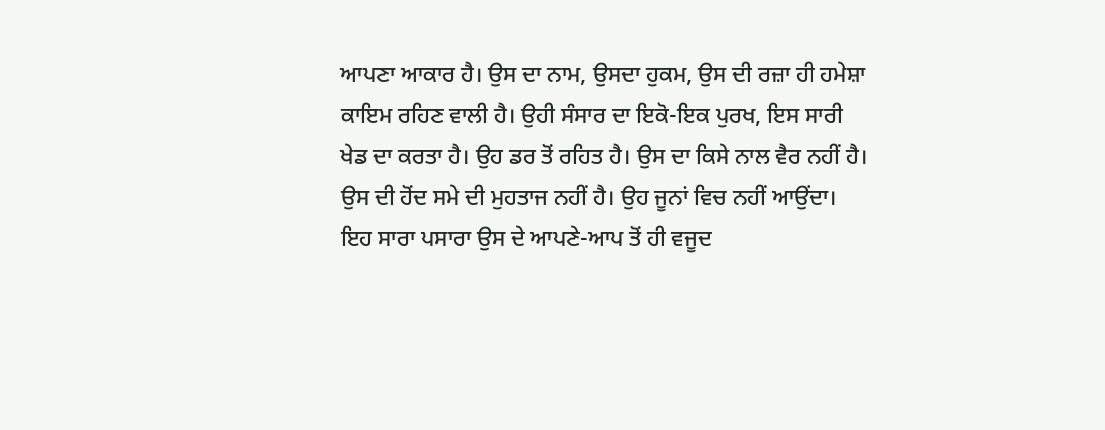ਆਪਣਾ ਆਕਾਰ ਹੈ। ਉਸ ਦਾ ਨਾਮ, ਉਸਦਾ ਹੁਕਮ, ਉਸ ਦੀ ਰਜ਼ਾ ਹੀ ਹਮੇਸ਼ਾ ਕਾਇਮ ਰਹਿਣ ਵਾਲੀ ਹੈ। ਉਹੀ ਸੰਸਾਰ ਦਾ ਇਕੋ-ਇਕ ਪੁਰਖ, ਇਸ ਸਾਰੀ ਖੇਡ ਦਾ ਕਰਤਾ ਹੈ। ਉਹ ਡਰ ਤੋਂ ਰਹਿਤ ਹੈ। ਉਸ ਦਾ ਕਿਸੇ ਨਾਲ ਵੈਰ ਨਹੀਂ ਹੈ। ਉਸ ਦੀ ਹੋਂਦ ਸਮੇ ਦੀ ਮੁਹਤਾਜ ਨਹੀਂ ਹੈ। ਉਹ ਜੂਨਾਂ ਵਿਚ ਨਹੀਂ ਆਉਂਦਾ। ਇਹ ਸਾਰਾ ਪਸਾਰਾ ਉਸ ਦੇ ਆਪਣੇ-ਆਪ ਤੋਂ ਹੀ ਵਜੂਦ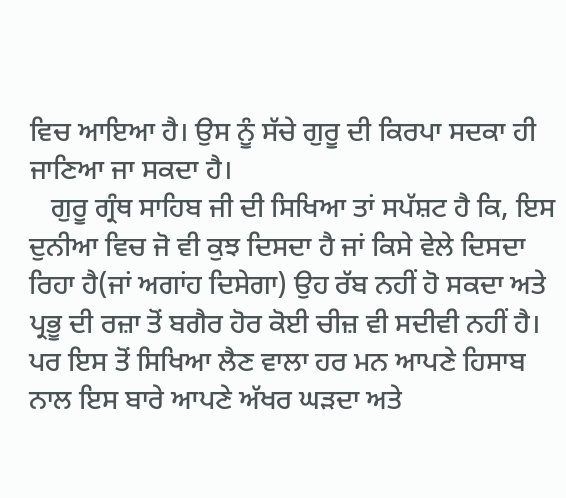ਵਿਚ ਆਇਆ ਹੈ। ਉਸ ਨੂੰ ਸੱਚੇ ਗੁਰੂ ਦੀ ਕਿਰਪਾ ਸਦਕਾ ਹੀ ਜਾਣਿਆ ਜਾ ਸਕਦਾ ਹੈ।
   ਗੁਰੂ ਗ੍ਰੰਥ ਸਾਹਿਬ ਜੀ ਦੀ ਸਿਖਿਆ ਤਾਂ ਸਪੱਸ਼ਟ ਹੈ ਕਿ, ਇਸ ਦੁਨੀਆ ਵਿਚ ਜੋ ਵੀ ਕੁਝ ਦਿਸਦਾ ਹੈ ਜਾਂ ਕਿਸੇ ਵੇਲੇ ਦਿਸਦਾ ਰਿਹਾ ਹੈ(ਜਾਂ ਅਗਾਂਹ ਦਿਸੇਗਾ) ਉਹ ਰੱਬ ਨਹੀਂ ਹੋ ਸਕਦਾ ਅਤੇ ਪ੍ਰਭੂ ਦੀ ਰਜ਼ਾ ਤੋਂ ਬਗੈਰ ਹੋਰ ਕੋਈ ਚੀਜ਼ ਵੀ ਸਦੀਵੀ ਨਹੀਂ ਹੈ। ਪਰ ਇਸ ਤੋਂ ਸਿਖਿਆ ਲੈਣ ਵਾਲਾ ਹਰ ਮਨ ਆਪਣੇ ਹਿਸਾਬ ਨਾਲ ਇਸ ਬਾਰੇ ਆਪਣੇ ਅੱਖਰ ਘੜਦਾ ਅਤੇ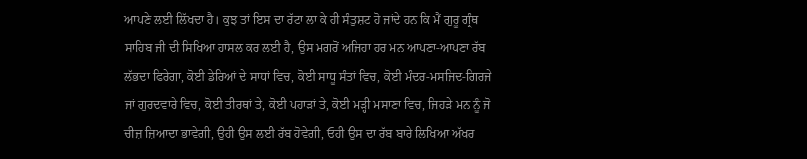ਆਪਣੇ ਲਈ ਲਿੱਖਦਾ ਹੈ। ਕੁਝ ਤਾਂ ਇਸ ਦਾ ਰੱਟਾ ਲਾ ਕੇ ਹੀ ਸੰਤੁਸ਼ਟ ਹੋ ਜਾਂਦੇ ਹਨ ਕਿ ਮੈਂ ਗੁਰੂ ਗ੍ਰੰਥ ਸਾਹਿਬ ਜੀ ਦੀ ਸਿਖਿਆ ਹਾਸਲ ਕਰ ਲਈ ਹੈ, ਉਸ ਮਗਰੋਂ ਅਜਿਹਾ ਹਰ ਮਨ ਆਪਣਾ-ਆਪਣਾ ਰੱਬ ਲੱਭਦਾ ਫਿਰੇਗਾ, ਕੋਈ ਡੇਰਿਆਂ ਦੇ ਸਾਧਾਂ ਵਿਚ, ਕੋਈ ਸਾਧੂ ਸੰਤਾਂ ਵਿਚ, ਕੋਈ ਮੰਦਰ-ਮਸਜਿਦ-ਗਿਰਜੇ ਜਾਂ ਗੁਰਦਵਾਰੇ ਵਿਚ, ਕੋਈ ਤੀਰਥਾਂ ਤੇ, ਕੋਈ ਪਹਾੜਾਂ ਤੇ, ਕੋਈ ਮੜ੍ਹੀ ਮਸਾਣਾ ਵਿਚ, ਜਿਹੜੇ ਮਨ ਨੂੰ ਜੋ ਚੀਜ਼ ਜ਼ਿਆਦਾ ਭਾਵੇਗੀ, ਉਹੀ ਉਸ ਲਈ ਰੱਬ ਹੋਵੇਗੀ, ਓਹੀ ਉਸ ਦਾ ਰੱਬ ਬਾਰੇ ਲਿਖਿਆ ਅੱਖਰ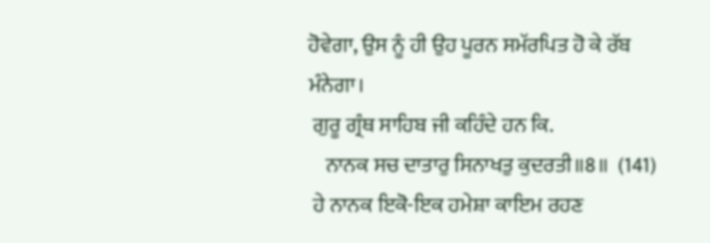ਹੋਵੇਗਾ, ਉਸ ਨੂੰ ਹੀ ਉਹ ਪੂਰਨ ਸਮੱਰਪਿਤ ਹੋ ਕੇ ਰੱਬ ਮੰਨੇਗਾ।
 ਗੁਰੂ ਗ੍ਰੰਥ ਸਾਹਿਬ ਜੀ ਕਹਿੰਦੇ ਹਨ ਕਿ.
    ਨਾਨਕ ਸਚ ਦਾਤਾਰੁ ਸਿਨਾਖਤੁ ਕੁਦਰਤੀ॥8॥  (141)
 ਹੇ ਨਾਨਕ ਇਕੋ-ਇਕ ਹਮੇਸ਼ਾ ਕਾਇਮ ਰਹਣ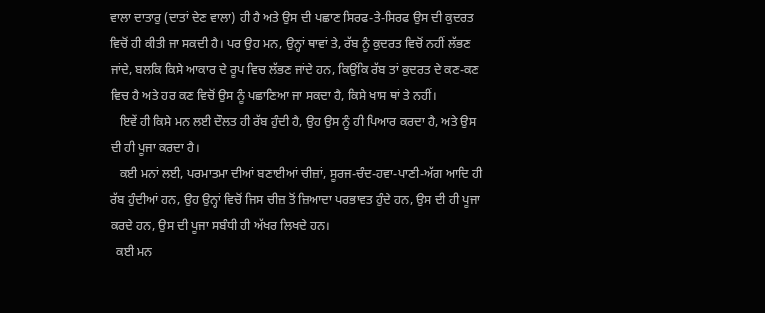ਵਾਲਾ ਦਾਤਾਰੁ (ਦਾਤਾਂ ਦੇਣ ਵਾਲਾ) ਹੀ ਹੈ ਅਤੇ ਉਸ ਦੀ ਪਛਾਣ ਸਿਰਫ-ਤੇ-ਸਿਰਫ ਉਸ ਦੀ ਕੁਦਰਤ ਵਿਚੋਂ ਹੀ ਕੀਤੀ ਜਾ ਸਕਦੀ ਹੈ। ਪਰ ਉਹ ਮਨ, ਉਨ੍ਹਾਂ ਥਾਵਾਂ ਤੇ, ਰੱਬ ਨੂੰ ਕੁਦਰਤ ਵਿਚੋਂ ਨਹੀਂ ਲੱਭਣ ਜਾਂਦੇ, ਬਲਕਿ ਕਿਸੇ ਆਕਾਰ ਦੇ ਰੂਪ ਵਿਚ ਲੱਭਣ ਜਾਂਦੇ ਹਨ, ਕਿਉਂਕਿ ਰੱਬ ਤਾਂ ਕੁਦਰਤ ਦੇ ਕਣ-ਕਣ ਵਿਚ ਹੈ ਅਤੇ ਹਰ ਕਣ ਵਿਚੋਂ ਉਸ ਨੂੰ ਪਛਾਣਿਆ ਜਾ ਸਕਦਾ ਹੈ, ਕਿਸੇ ਖਾਸ ਥਾਂ ਤੇ ਨਹੀਂ।
   ਇਵੇਂ ਹੀ ਕਿਸੇ ਮਨ ਲਈ ਦੌਲਤ ਹੀ ਰੱਬ ਹੁੰਦੀ ਹੈ, ਉਹ ਉਸ ਨੂੰ ਹੀ ਪਿਆਰ ਕਰਦਾ ਹੈ, ਅਤੇ ਉਸ ਦੀ ਹੀ ਪੂਜਾ ਕਰਦਾ ਹੈ।
   ਕਈ ਮਨਾਂ ਲਈ, ਪਰਮਾਤਮਾ ਦੀਆਂ ਬਣਾਈਆਂ ਚੀਜ਼ਾਂ, ਸੂਰਜ-ਚੰਦ-ਹਵਾ-ਪਾਣੀ-ਅੱਗ ਆਦਿ ਹੀ ਰੱਬ ਹੁੰਦੀਆਂ ਹਨ, ਉਹ ਉਨ੍ਹਾਂ ਵਿਚੋਂ ਜਿਸ ਚੀਜ਼ ਤੋਂ ਜ਼ਿਆਦਾ ਪਰਭਾਵਤ ਹੁੰਦੇ ਹਨ, ਉਸ ਦੀ ਹੀ ਪੂਜਾ ਕਰਦੇ ਹਨ, ਉਸ ਦੀ ਪੂਜਾ ਸਬੰਧੀ ਹੀ ਅੱਖਰ ਲਿਖਦੇ ਹਨ।
  ਕਈ ਮਨ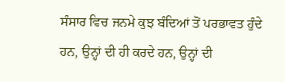ਸੰਸਾਰ ਵਿਚ ਜਨਮੇ ਕੁਝ ਬੰਦਿਆਂ ਤੋਂ ਪਰਭਾਵਤ ਹੁੰਦੇ ਹਨ, ਉਨ੍ਹਾਂ ਦੀ ਹੀ ਕਰਦੇ ਹਨ, ਉਨ੍ਹਾਂ ਦੀ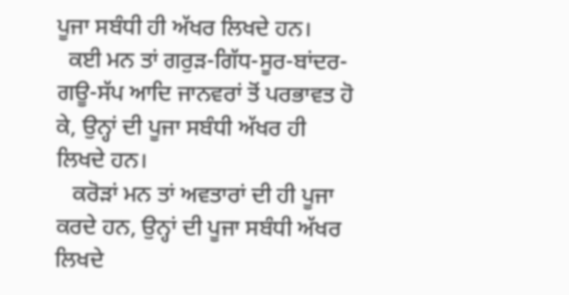ਪੂਜਾ ਸਬੰਧੀ ਹੀ ਅੱਖਰ ਲਿਖਦੇ ਹਨ।
  ਕਈ ਮਨ ਤਾਂ ਗਰੁੜ-ਗਿੱਧ-ਸੂਰ-ਬਾਂਦਰ-ਗਊ-ਸੱਪ ਆਦਿ ਜਾਨਵਰਾਂ ਤੋਂ ਪਰਭਾਵਤ ਹੋ ਕੇ, ਉਨ੍ਹਾਂ ਦੀ ਪੂਜਾ ਸਬੰਧੀ ਅੱਖਰ ਹੀ ਲਿਖਦੇ ਹਨ।
   ਕਰੋੜਾਂ ਮਨ ਤਾਂ ਅਵਤਾਰਾਂ ਦੀ ਹੀ ਪੂਜਾ ਕਰਦੇ ਹਨ, ਉਨ੍ਹਾਂ ਦੀ ਪੂਜਾ ਸਬੰਧੀ ਅੱਖਰ ਲਿਖਦੇ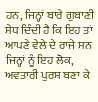ਹਨ, ਜਿਨ੍ਹਾਂ ਬਾਰੇ ਗੁਬਾਣੀ ਸੇਧ ਦਿੰਦੀ ਹੈ ਕਿ ਇਹ ਤਾਂ ਆਪਣੇ ਵੇਲੇ ਦੇ ਰਾਜੇ ਸਨ ਜਿਨ੍ਹਾਂ ਨੂੰ ਇਹ ਲੋਕ, ਅਵਤਾਰੀ ਪੁਰਸ਼ ਬਣਾ ਕੇ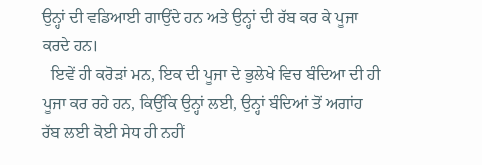ਉਨ੍ਹਾਂ ਦੀ ਵਡਿਆਈ ਗਾਉਂਦੇ ਹਨ ਅਤੇ ਉਨ੍ਹਾਂ ਦੀ ਰੱਬ ਕਰ ਕੇ ਪੂਜਾ ਕਰਦੇ ਹਨ।
  ਇਵੇਂ ਹੀ ਕਰੋੜਾਂ ਮਨ, ਇਕ ਦੀ ਪੂਜਾ ਦੇ ਭੁਲੇਖੇ ਵਿਚ ਬੰਦਿਆ ਦੀ ਹੀ ਪੂਜਾ ਕਰ ਰਹੇ ਹਨ, ਕਿਉਂਕਿ ਉਨ੍ਹਾਂ ਲਈ, ਉਨ੍ਹਾਂ ਬੰਦਿਆਂ ਤੋਂ ਅਗਾਂਹ ਰੱਬ ਲਈ ਕੋਈ ਸੇਧ ਹੀ ਨਹੀਂ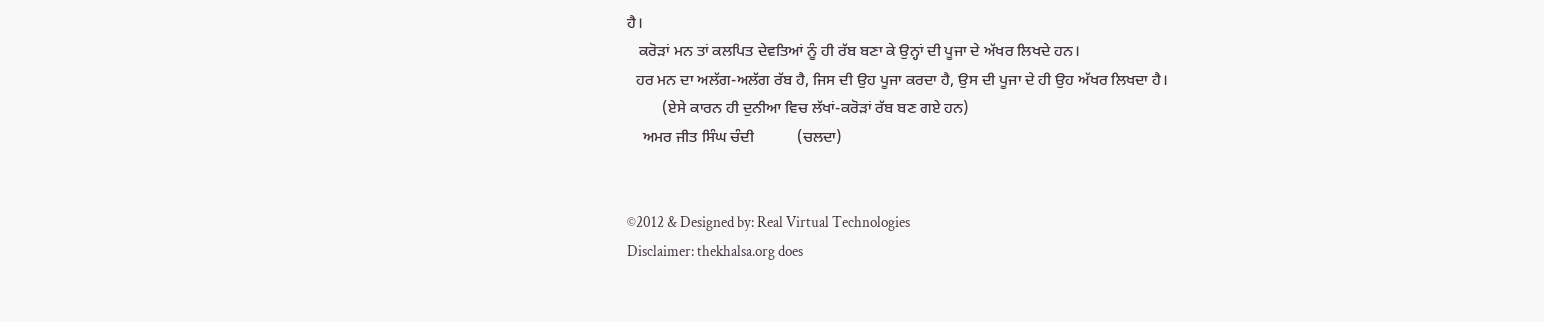ਹੈ।
   ਕਰੋੜਾਂ ਮਨ ਤਾਂ ਕਲਪਿਤ ਦੇਵਤਿਆਂ ਨੂੰ ਹੀ ਰੱਬ ਬਣਾ ਕੇ ਉਨ੍ਹਾਂ ਦੀ ਪੂਜਾ ਦੇ ਅੱਖਰ ਲਿਖਦੇ ਹਨ।
  ਹਰ ਮਨ ਦਾ ਅਲੱਗ-ਅਲੱਗ ਰੱਬ ਹੈ, ਜਿਸ ਦੀ ਉਹ ਪੂਜਾ ਕਰਦਾ ਹੈ, ਉਸ ਦੀ ਪੂਜਾ ਦੇ ਹੀ ਉਹ ਅੱਖਰ ਲਿਖਦਾ ਹੈ।
         (ਏਸੇ ਕਾਰਨ ਹੀ ਦੁਨੀਆ ਵਿਚ ਲੱਖਾਂ-ਕਰੋੜਾਂ ਰੱਬ ਬਣ ਗਏ ਹਨ)
    ਅਮਰ ਜੀਤ ਸਿੰਘ ਚੰਦੀ           (ਚਲਦਾ)


©2012 & Designed by: Real Virtual Technologies
Disclaimer: thekhalsa.org does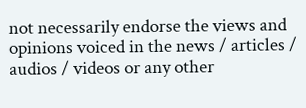not necessarily endorse the views and opinions voiced in the news / articles / audios / videos or any other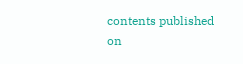contents published on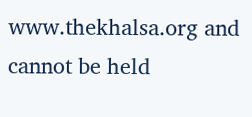www.thekhalsa.org and cannot be held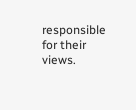responsible for their views.